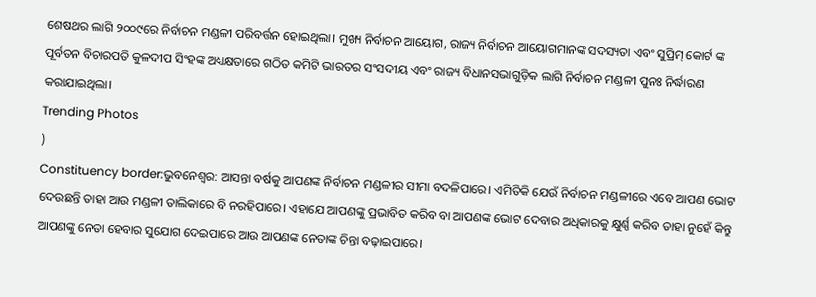ଶେଷଥର ଲାଗି ୨୦୦୯ରେ ନିର୍ବାଚନ ମଣ୍ଡଳୀ ପରିବର୍ତ୍ତନ ହୋଇଥିଲା। ମୁଖ୍ୟ ନିର୍ବାଚନ ଆୟୋଗ, ରାଜ୍ୟ ନିର୍ବାଚନ ଆୟୋଗମାନଙ୍କ ସଦସ୍ୟତା ଏବଂ ସୁପ୍ରିମ୍ କୋର୍ଟ ଙ୍କ ପୂର୍ବତନ ବିଚାରପତି କୁଳଦୀପ ସିଂହଙ୍କ ଅଧ୍ୟକ୍ଷତାରେ ଗଠିତ କମିଟି ଭାରତର ସଂସଦୀୟ ଏବଂ ରାଜ୍ୟ ବିଧାନସଭାଗୁଡ଼ିକ ଲାଗି ନିର୍ବାଚନ ମଣ୍ଡଳୀ ପୁନଃ ନିର୍ଦ୍ଧାରଣ କରାଯାଇଥିଲା।
Trending Photos
)
Constituency border:ଭୁବନେଶ୍ୱର: ଆସନ୍ତା ବର୍ଷକୁ ଆପଣଙ୍କ ନିର୍ବାଚନ ମଣ୍ଡଳୀର ସୀମା ବଦଳିପାରେ। ଏମିତିକି ଯେଉଁ ନିର୍ବାଚନ ମଣ୍ଡଳୀରେ ଏବେ ଆପଣ ଭୋଟ ଦେଉଛନ୍ତି ତାହା ଆଉ ମଣ୍ଡଳୀ ତାଲିକାରେ ବି ନରହିପାରେ। ଏହାଯେ ଆପଣଙ୍କୁ ପ୍ରଭାବିତ କରିବ ବା ଆପଣଙ୍କ ଭୋଟ ଦେବାର ଅଧିକାରକୁ କ୍ଷୁର୍ଣ୍ଣ କରିବ ତାହା ନୁହେଁ କିନ୍ତୁ ଆପଣଙ୍କୁ ନେତା ହେବାର ସୁଯୋଗ ଦେଇପାରେ ଆଉ ଆପଣଙ୍କ ନେତାଙ୍କ ଚିନ୍ତା ବଢ଼ାଇପାରେ।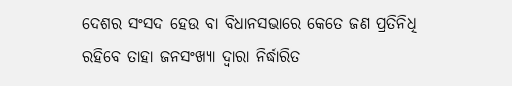ଦେଶର ସଂସଦ ହେଉ ବା ବିଧାନସଭାରେ କେତେ ଜଣ ପ୍ରତିନିଧି ରହିବେ ତାହା ଜନସଂଖ୍ୟା ଦ୍ୱାରା ନିର୍ଦ୍ଧାରିତ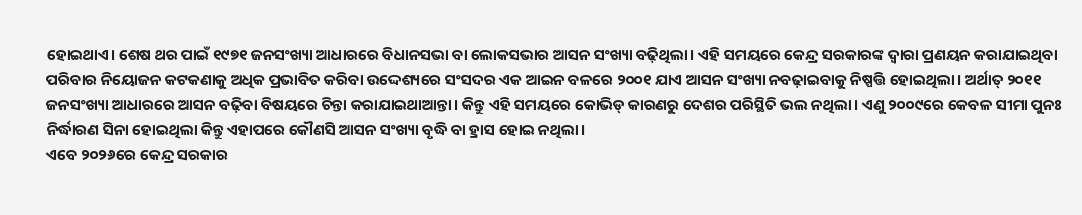ହୋଇଥାଏ। ଶେଷ ଥର ପାଇଁ ୧୯୭୧ ଜନସଂଖ୍ୟା ଆଧାରରେ ବିଧାନସଭା ବା ଲୋକସଭାର ଆସନ ସଂଖ୍ୟା ବଢ଼ିଥିଲା। ଏହି ସମୟରେ କେନ୍ଦ୍ର ସରକାରଙ୍କ ଦ୍ୱାରା ପ୍ରଣୟନ କରାଯାଇଥିବା ପରିବାର ନିୟୋଜନ କଟକଣାକୁ ଅଧିକ ପ୍ରଭାବିତ କରିବା ଉଦ୍ଦେଶ୍ୟରେ ସଂସଦର ଏକ ଆଇନ ବଳରେ ୨୦୦୧ ଯାଏ ଆସନ ସଂଖ୍ୟା ନବଢ଼ାଇବାକୁ ନିଷ୍ପତ୍ତି ହୋଇଥିଲା। ଅର୍ଥାତ୍ ୨୦୧୧ ଜନସଂଖ୍ୟା ଆଧାରରେ ଆସନ ବଢ଼ିବା ବିଷୟରେ ଚିନ୍ତା କରାଯାଇଥାଆନ୍ତା। କିନ୍ତୁ ଏହି ସମୟରେ କୋଭିଡ୍ କାରଣରୁ ଦେଶର ପରିସ୍ଥିତି ଭଲ ନଥିଲା। ଏଣୁ ୨୦୦୯ରେ କେବଳ ସୀମା ପୁନଃ ନିର୍ଦ୍ଧାରଣ ସିନା ହୋଇଥିଲା କିନ୍ତୁ ଏହାପରେ କୌଣସି ଆସନ ସଂଖ୍ୟା ବୃଦ୍ଧି ବା ହ୍ରାସ ହୋଇ ନଥିଲା।
ଏବେ ୨୦୨୬ରେ କେନ୍ଦ୍ର ସରକାର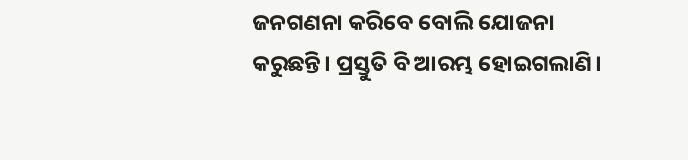ଜନଗଣନା କରିବେ ବୋଲି ଯୋଜନା କରୁଛନ୍ତି। ପ୍ରସ୍ତୁତି ବି ଆରମ୍ଭ ହୋଇଗଲାଣି।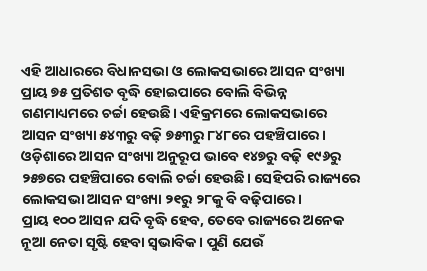ଏହି ଆଧାରରେ ବିଧାନସଭା ଓ ଲୋକସଭାରେ ଆସନ ସଂଖ୍ୟା ପ୍ରାୟ ୭୫ ପ୍ରତିଶତ ବୃଦ୍ଧି ହୋଇପାରେ ବୋଲି ବିଭିନ୍ନ ଗଣମାଧ୍ୟମରେ ଚର୍ଚ୍ଚା ହେଉଛି। ଏହିକ୍ରମରେ ଲୋକସଭାରେ ଆସନ ସଂଖ୍ୟା ୫୪୩ରୁ ବଢ଼ି ୭୫୩ରୁ ୮୪୮ରେ ପହଞ୍ଚିପାରେ। ଓଡ଼ିଶାରେ ଆସନ ସଂଖ୍ୟା ଅନୁରୂପ ଭାବେ ୧୪୭ରୁ ବଢ଼ି ୧୯୬ରୁ ୨୫୭ରେ ପହଞ୍ଚିପାରେ ବୋଲି ଚର୍ଚ୍ଚା ହେଉଛି। ସେହିପରି ରାଜ୍ୟରେ ଲୋକସଭା ଆସନ ସଂଖ୍ୟା ୨୧ରୁ ୨୮କୁ ବି ବଢ଼ିପାରେ।
ପ୍ରାୟ ୧୦୦ ଆସନ ଯଦି ବୃଦ୍ଧି ହେବ, ତେବେ ରାଜ୍ୟରେ ଅନେକ ନୂଆ ନେତା ସୃଷ୍ଟି ହେବା ସ୍ୱଭାବିକ। ପୁଣି ଯେଉଁ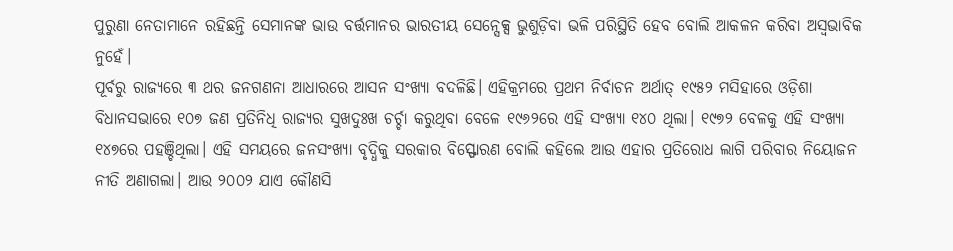ପୁରୁଣା ନେତାମାନେ ରହିଛନ୍ତି ସେମାନଙ୍କ ଭାଉ ବର୍ତ୍ତମାନର ଭାରତୀୟ ସେନ୍ସେକ୍ସ ଭୁଶୁଡ଼ିବା ଭଳି ପରିସ୍ଥିତି ହେବ ବୋଲି ଆକଳନ କରିବା ଅସ୍ୱଭାବିକ ନୁହେଁ।
ପୂର୍ବରୁ ରାଜ୍ୟରେ ୩ ଥର ଜନଗଣନା ଆଧାରରେ ଆସନ ସଂଖ୍ୟା ବଦଳିଛି। ଏହିକ୍ରମରେ ପ୍ରଥମ ନିର୍ବାଚନ ଅର୍ଥାତ୍ ୧୯୫୨ ମସିହାରେ ଓଡ଼ିଶା ବିଧାନସଭାରେ ୧୦୭ ଜଣ ପ୍ରତିନିଧି ରାଜ୍ୟର ସୁଖଦୁଃଖ ଚର୍ଚ୍ଚା କରୁଥିବା ବେଳେ ୧୯୬୨ରେ ଏହି ସଂଖ୍ୟା ୧୪୦ ଥିଲା। ୧୯୭୨ ବେଳକୁ ଏହି ସଂଖ୍ୟା ୧୪୭ରେ ପହଞ୍ଚିଥିଲା। ଏହି ସମୟରେ ଜନସଂଖ୍ୟା ବୃଦ୍ଧିକୁ ସରକାର ବିସ୍ଫୋରଣ ବୋଲି କହିଲେ ଆଉ ଏହାର ପ୍ରତିରୋଧ ଲାଗି ପରିବାର ନିୟୋଜନ ନୀତି ଅଣାଗଲା। ଆଉ ୨୦୦୨ ଯାଏ କୌଣସି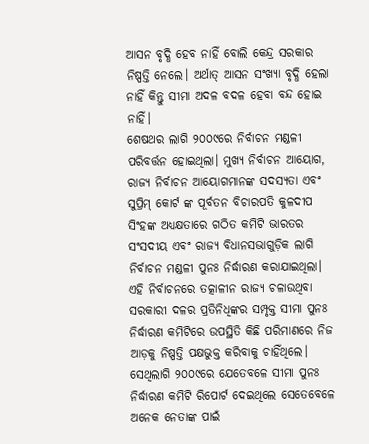ଆସନ ବୃଦ୍ଧି ହେବ ନାହିଁ ବୋଲି କେନ୍ଦ୍ର ସରକାର ନିଷ୍ପତ୍ତି ନେଲେ। ଅର୍ଥାତ୍ ଆସନ ସଂଖ୍ୟା ବୃଦ୍ଧି ହେଲା ନାହିଁ କିନ୍ତୁ ସୀମା ଅଦଳ ବଦଳ ହେବା ବନ୍ଦ ହୋଇ ନାହିଁ।
ଶେଷଥର ଲାଗି ୨୦୦୯ରେ ନିର୍ବାଚନ ମଣ୍ଡଳୀ ପରିବର୍ତ୍ତନ ହୋଇଥିଲା। ମୁଖ୍ୟ ନିର୍ବାଚନ ଆୟୋଗ, ରାଜ୍ୟ ନିର୍ବାଚନ ଆୟୋଗମାନଙ୍କ ସଦସ୍ୟତା ଏବଂ ସୁପ୍ରିମ୍ କୋର୍ଟ ଙ୍କ ପୂର୍ବତନ ବିଚାରପତି କୁଳଦୀପ ସିଂହଙ୍କ ଅଧ୍ୟକ୍ଷତାରେ ଗଠିତ କମିଟି ଭାରତର ସଂସଦୀୟ ଏବଂ ରାଜ୍ୟ ବିଧାନସଭାଗୁଡ଼ିକ ଲାଗି ନିର୍ବାଚନ ମଣ୍ଡଳୀ ପୁନଃ ନିର୍ଦ୍ଧାରଣ କରାଯାଇଥିଲା।
ଏହି ନିର୍ବାଚନରେ ତତ୍କାଳୀନ ରାଜ୍ୟ ଚଳାଉଥିବା ସରକାରୀ ଦଳର ପ୍ରତିନିଧିଙ୍କର ସମ୍ପୃକ୍ତ ସୀମା ପୁନଃ ନିର୍ଦ୍ଧାରଣ କମିଟିରେ ଉପସ୍ଥିତି କିଛି ପରିମାଣରେ ନିଜ ଆଡ଼କୁ ନିଷ୍ପତ୍ତି ପକ୍ଷଭୁକ୍ତ କରିବାକୁ ଚାହିଁଥିଲେ। ସେଥିଲାଗି ୨୦୦୯ରେ ଯେତେବଳେ ସୀମା ପୁନଃ ନିର୍ଦ୍ଧାରଣ କମିଟି ରିପୋର୍ଟ ଦେଇଥିଲେ ସେତେବେଳେ ଅନେକ ନେତାଙ୍କ ପାଇଁ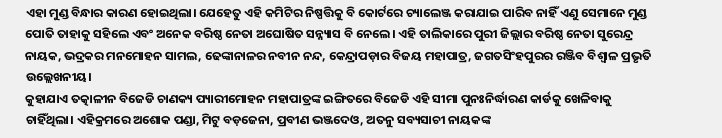ଏହା ମୁଣ୍ଡ ବିନ୍ଧାର କାରଣ ହୋଇଥିଲା। ଯେହେତୁ ଏହି କମିଟିର ନିଷ୍ପତ୍ତିକୁ ବି କୋର୍ଟରେ ଚ୍ୟାଲେଞ୍ଜ କରାଯାଇ ପାରିବ ନାହିଁ ଏଣୁ ସେମାନେ ମୁଣ୍ଡ ପୋତି ତାହାକୁ ସହିଲେ ଏବଂ ଅନେକ ବରିଷ୍ଠ ନେତା ଅଘୋଷିତ ସନ୍ନ୍ୟାସ ବି ନେଲେ। ଏହି ତାଲିକାରେ ପୁରୀ ଜିଲ୍ଲାର ବରିଷ୍ଠ ନେତା ସୁରେନ୍ଦ୍ର ନାୟକ, ଭଦ୍ରକର ମନମୋହନ ସାମଲ, ଢେଙ୍କାନାଳର ନବୀନ ନନ୍ଦ, କେନ୍ଦ୍ରାପଡ଼ାର ବିଜୟ ମହାପାତ୍ର, ଜଗତସିଂହପୁରର ରଞ୍ଜିବ ବିଶ୍ୱାଳ ପ୍ରଭୃତି ଉଲ୍ଲେଖନୀୟ।
କୁହାଯାଏ ତତ୍କାଳୀନ ବିଜେଡି ଚାଣକ୍ୟ ପ୍ୟାରୀମୋହନ ମହାପାତ୍ରଙ୍କ ଇଙ୍ଗିତରେ ବିଜେଡି ଏହି ସୀମା ପୁନଃନିର୍ଦ୍ଧାରଣ କାର୍ଡକୁ ଖେଳିବାକୁ ଚାହିଁଥିଲା। ଏହିକ୍ରମରେ ଅଶୋକ ପଣ୍ଡା, ମିଟୁ ବଡ଼ଜେନା, ପ୍ରବୀଣ ଭଞ୍ଜଦେଓ, ଅତନୁ ସବ୍ୟସାଚୀ ନାୟକଙ୍କ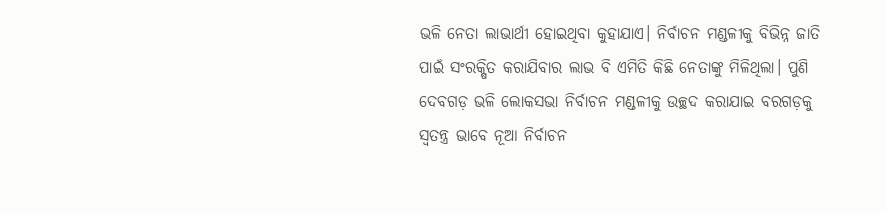ଭଳି ନେତା ଲାଭାର୍ଥୀ ହୋଇଥିବା କୁହାଯାଏ। ନିର୍ବାଚନ ମଣ୍ଡଳୀକୁ ବିଭିନ୍ନ ଜାତି ପାଇଁ ସଂରକ୍ଷିତ କରାଯିବାର ଲାଭ ବି ଏମିତି କିଛି ନେତାଙ୍କୁ ମିଳିଥିଲା। ପୁଣି ଦେବଗଡ଼ ଭଳି ଲୋକସଭା ନିର୍ବାଚନ ମଣ୍ଡଳୀକୁ ଉଚ୍ଛଦ କରାଯାଇ ବରଗଡ଼କୁ ସ୍ୱତନ୍ତ୍ର ଭାବେ ନୂଆ ନିର୍ବାଚନ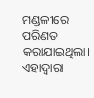ମଣ୍ଡଳୀରେ ପରିଣତ କରାଯାଇଥିଲା। ଏହାଦ୍ୱାରା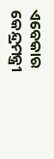ଏବେକାର କେନ୍ଦ୍ରମନ୍ତ୍ରୀ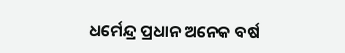ଧର୍ମେନ୍ଦ୍ର ପ୍ରଧାନ ଅନେକ ବର୍ଷ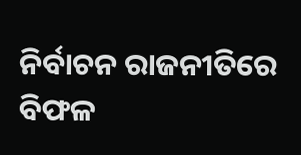ନିର୍ବାଚନ ରାଜନୀତିରେ ବିଫଳ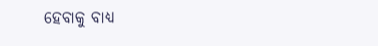ହେବାକୁ ବାଧ୍ୟ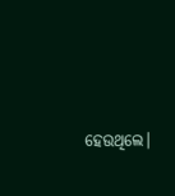ହେଉଥିଲେ।